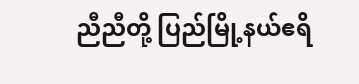ညီညီတို့ ပြည်မြို့နယ်ဧရိ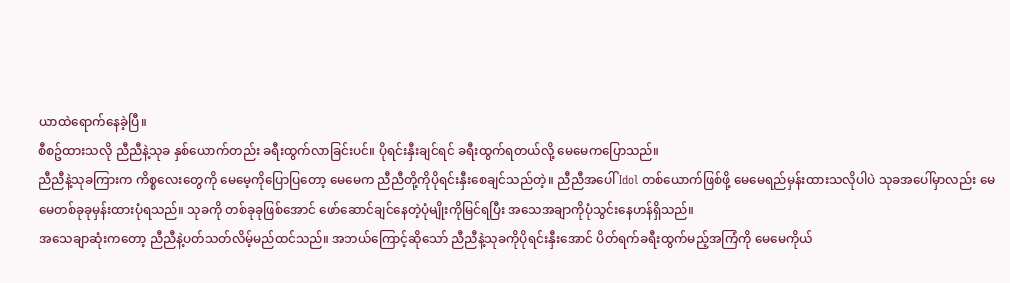ယာထဲရောက်နေခဲ့ပြီ။
စီစဥ်ထားသလို ညီညီနဲ့သုခ နှစ်ယောက်တည်း ခရီးထွက်လာခြင်းပင်။ ပိုရင်းနှီးချင်ရင် ခရီးထွက်ရတယ်လို့ မေမေကပြောသည်။
ညီညီနဲ့သုခကြားက ကိစ္စလေးတွေကို မေမေ့ကိုပြောပြတော့ မေမေက ညီညီတို့ကိုပိုရင်းနှီးစေချင်သည်တဲ့။ ညီညီအပေါ် Idol တစ်ယောက်ဖြစ်ဖို့ မေမေရည်မှန်းထားသလိုပါပဲ သုခအပေါ်မှာလည်း မေမေတစ်ခုခုမှန်းထားပုံရသည်။ သုခကို တစ်ခုခုဖြစ်အောင် ဖော်ဆောင်ချင်နေတဲ့ပုံမျိုးကိုမြင်ရပြီး အသေအချာကိုပုံသွင်းနေဟန်ရှိသည်။
အသေချာဆုံးကတော့ ညီညီနဲ့ပတ်သတ်လိမ့်မည်ထင်သည်။ အဘယ်ကြောင့်ဆိုသော် ညီညီနဲ့သုခကိုပိုရင်းနှီးအောင် ပိတ်ရက်ခရီးထွက်မည့်အကြံကို မေမေကိုယ်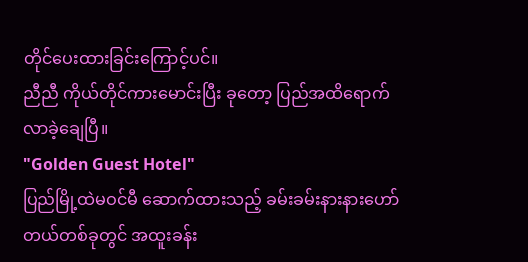တိုင်ပေးထားခြင်းကြောင့်ပင်။
ညီညီ ကိုယ်တိုင်ကားမောင်းပြီး ခုတော့ ပြည်အထိရောက်လာခဲ့ချေပြီ။
"Golden Guest Hotel"
ပြည်မြို့ထဲမဝင်မီ ဆောက်ထားသည့် ခမ်းခမ်းနားနားဟော်တယ်တစ်ခုတွင် အထူးခန်း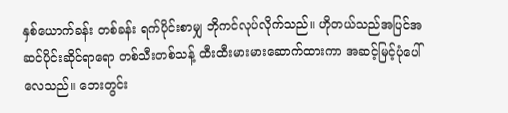နှစ်ယောက်ခန်း တစ်ခန်း ရက်ပိုင်းစာမျှ ဘိုကင်လုပ်လိုက်သည်။ ဟိုတယ်သည်အပြင်အဆင်ပိုင်းဆိုင်ရာရော တစ်သီးတစ်သန့် ထီးထီးမားမားဆောက်ထားကာ အဆင့်မြင့်ပုံပေါ်လေသည်။ ဘေးတွင်း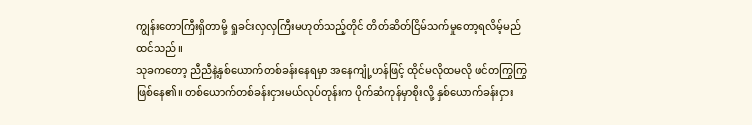ကျွန်းတောကြီးရှိတာမို့ ရှုခင်းလှလှကြီးမဟုတ်သည့်တိုင် တိတ်ဆိတ်ငြိမ်သက်မှုတော့ရလိမ့်မည်ထင်သည်။
သုခကတော့ ညီညီနဲ့နှစ်ယောက်တစ်ခန်းနေရမှာ အနေကျုံ့ဟန်ဖြင့် ထိုင်မလိုထမလို ဖင်တကြွကြွဖြစ်နေ၏။ တစ်ယောက်တစ်ခန်းငှားမယ်လုပ်တုန်းက ပိုက်ဆံကုန်မှာစိုးလို့ နှစ်ယောက်ခန်းငှား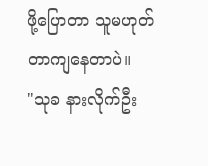ဖို့ပြောတာ သူမဟုတ်တာကျနေတာပဲ။
"သုခ နားလိုက်ဦး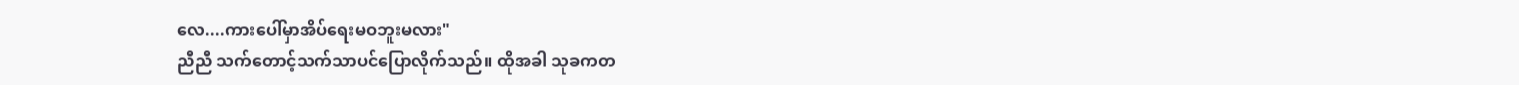လေ....ကားပေါ်မှာအိပ်ရေးမဝဘူးမလား"
ညီညီ သက်တောင့်သက်သာပင်ပြောလိုက်သည်။ ထိုအခါ သုခကတ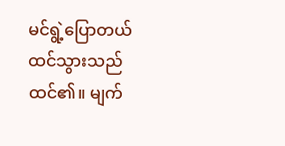မင်ရွဲ့ပြောတယ်ထင်သွားသည်ထင်၏။ မျက်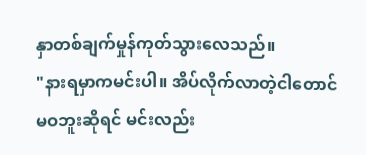နှာတစ်ချက်မှုန်ကုတ်သွားလေသည်။
"နားရမှာကမင်းပါ။ အိပ်လိုက်လာတဲ့ငါတောင်မဝဘူးဆိုရင် မင်းလည်း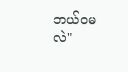ဘယ်ဝမလဲ"